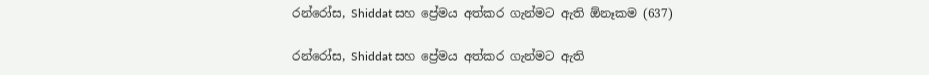රන්රෝස, Shiddat සහ ප්‍රේමය අත්කර ගැන්මට ඇති ඕනෑකම (637)

රන්රෝස, Shiddat සහ ප්‍රේමය අත්කර ගැන්මට ඇති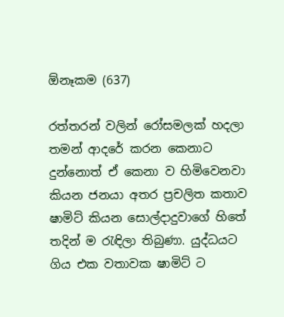ඕනෑකම (637)

රත්තරන් වලින් රෝසමලක් හදලා තමන් ආදරේ කරන කෙනාට දුන්නොත් ඒ කෙනා ව හිමිවෙනවා කියන ජනයා අතර ප්‍රචලිත කතාව ෂාමිට් කියන සොල්දාදුවාගේ හිතේ තදින් ම රැඳිලා තිබුණා. යුද්ධයට ගිය එක වතාවක ෂාමිට් ට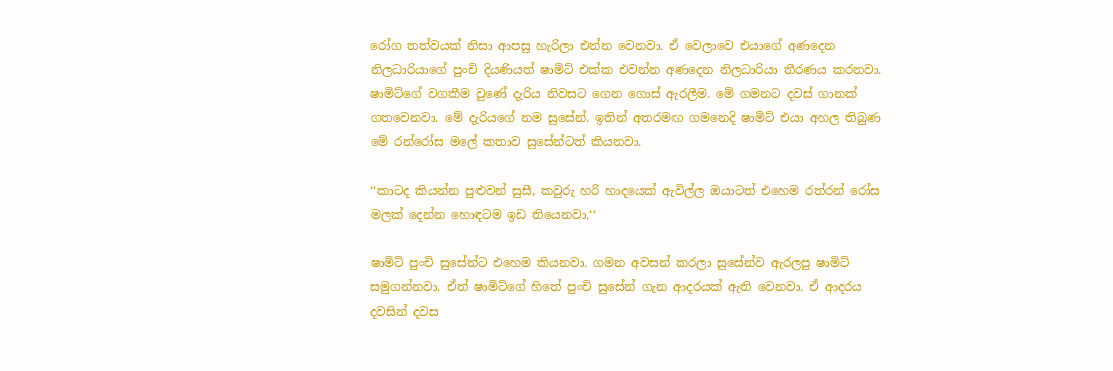රෝග තත්වයක් නිසා ආපසු හැරිලා එන්න වෙනවා. ඒ වෙලාවෙ එයාගේ අණදෙන නිලධාරියාගේ පුංචි දියණියත් ෂාමිට් එක්ක එවන්න අණදෙන නිලධාරියා තීරණය කරනවා. ෂාමිට්ගේ වගකීම වුණේ දැරිය නිවසට ගෙන ගොස් ඇරලීම. මේ ගමනට දවස් ගානක් ගතවෙනවා. මේ දැරියගේ නම සුසේන්. ඉතින් අතරමඟ ගමනෙදි ෂාමිට් එයා අහල තිබුණ මේ රන්රෝස මලේ කතාව සුසේන්ටත් කියනවා.

‘‘කාටද කියන්න පුළුවන් සුසී, කවුරු හරි හාදයෙක් ඇවිල්ල ඔයාටත් එහෙම රත්රන් රෝස මලක් දෙන්න හොඳටම ඉඩ තියෙනවා.‘‘

ෂාමිට් පුංචි සුසේන්ට එහෙම කියනවා. ගමන අවසන් කරලා සුසේන්ව ඇරලපු ෂාමිට් සමුගන්නවා. ඒත් ෂාමිට්ගේ හිතේ පුංචි සුසේන් ගැන ආදරයක් ඇති වෙනවා. ඒ ආදරය දවසින් දවස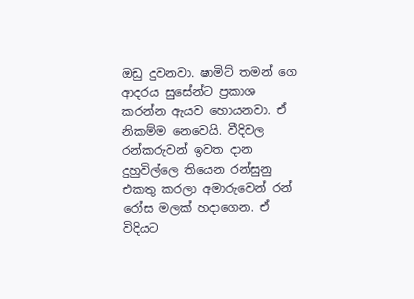ඔඩු දුවනවා. ෂාමිට් තමන් ගෙ ආදරය සුසේන්ට ප්‍රකාශ කරන්න ඇයව හොයනවා. ඒ නිකම්ම නෙවෙයි. වීදිවල රන්කරුවන් ඉවත දාන දුහුවිල්ලෙ තියෙන රන්සුනු එකතු කරලා අමාරුවෙන් රන් රෝස මලක් හදාගෙන. ඒ විදියට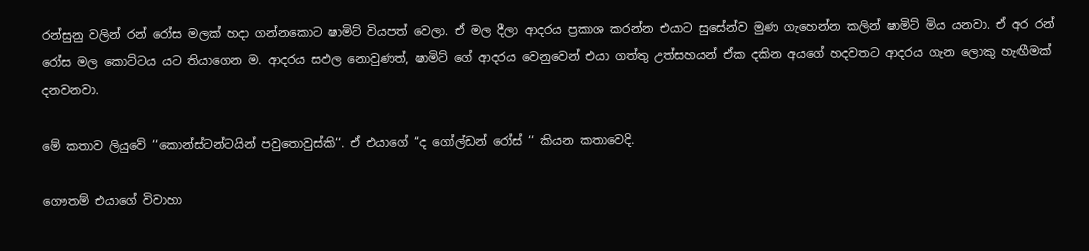රන්සුනු වලින් රන් රෝස මලක් හදා ගන්නකොට ෂාමිට් වියපත් වෙලා. ඒ මල දීලා ආදරය ප්‍රකාශ කරන්න එයාට සුසේන්ව මුණ ගැහෙන්න කලින් ෂාමිට් මිය යනවා. ඒ අර රන් රෝස මල කොට්ටය යට තියාගෙන ම. ආදරය සඵල නොවුණත්, ෂාමිට් ගේ ආදරය වෙනුවෙන් එයා ගත්තු උත්සහයන් ඒක දකින අයගේ හදවතට ආදරය ගැන ලොකු හැඟීමක් දනවනවා.

මේ කතාව ලියුවේ ‘‘කොන්ස්ටන්ටයින් පවුතොවුස්කි‘‘. ඒ එයාගේ ‘‘ද ගෝල්ඩන් රෝස් ‘‘ කියන කතාවෙදි.

ගෞතම් එයාගේ විවාහා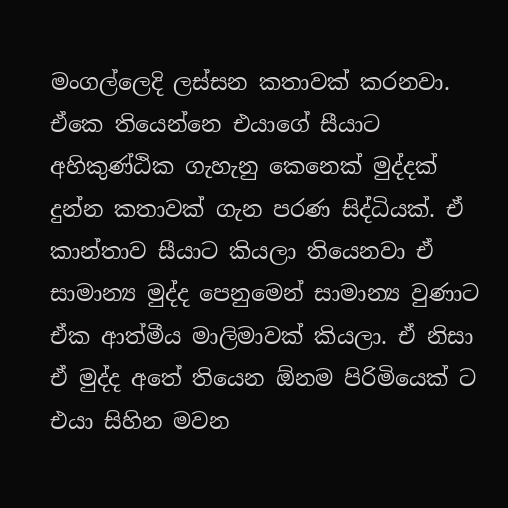මංගල්ලෙදි ලස්සන කතාවක් කරනවා. ඒකෙ තියෙන්නෙ එයාගේ සීයාට අහිකුණ්ඨික ගැහැනු කෙනෙක් මුද්දක් දුන්න කතාවක් ගැන පරණ සිද්ධියක්. ඒ කාන්තාව සීයාට කියලා තියෙනවා ඒ සාමාන්‍ය මුද්ද පෙනුමෙන් සාමාන්‍ය වුණාට ඒක ආත්මීය මාලිමාවක් කියලා. ඒ නිසා ඒ මුද්ද අතේ තියෙන ඕනම පිරිමියෙක් ට එයා සිහින මවන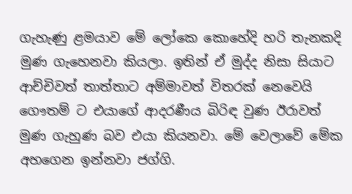ගැහැණු ළමයාව මේ ලෝකෙ කොහේදි හරි තැනකදි මුණ ගැහෙනවා කියලා. ඉතින් ඒ මුද්ද නිසා සියාට ආච්චිවත් තාත්තාට අම්මාවත් විතරක් නෙවෙයි ගෞතම් ට එයාගේ ආදරණීය බිරිඳ වුණ ඊරාවත් මුණ ගැහුණ බව එයා කියනවා. මේ වෙලාවේ මේක අහගෙන ඉන්නවා ජග්ගි.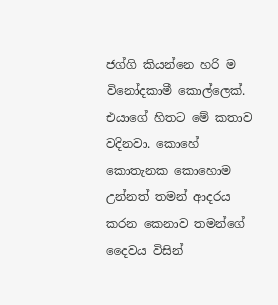ජග්ගි කියන්නෙ හරි ම විනෝදකාමී කොල්ලෙක්. එයාගේ හිතට මේ කතාව වදිනවා. කොහේ කොතැනක කොහොම උන්නත් තමන් ආදරය කරන කෙනාව තමන්ගේ දෛවය විසින්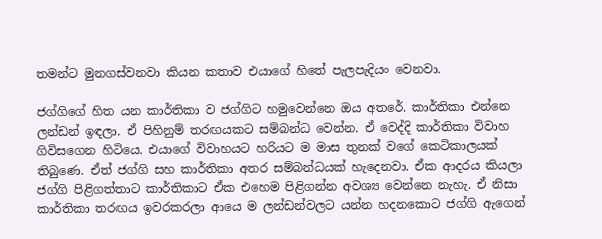තමන්ට මුනගස්වනවා කියන කතාව එයාගේ හිතේ පැලපැදියං වෙනවා.

ජග්ගිගේ හිත යන කාර්තිකා ව ජග්ගිට හමුවෙන්නෙ ඔය අතරේ. කාර්තිකා එන්නෙ ලන්ඩන් ඉඳලා. ඒ පිහිනුම් තරඟයකට සම්බන්ධ වෙන්න. ඒ වෙද්දි කාර්තිකා විවාහ ගිවිසගෙන හිටියෙ. එයාගේ විවාහයට හරියට ම මාස තුනක් වගේ කෙටිකාලයක් තිබුණෙ. ඒත් ජග්ගි සහ කාර්තිකා අතර සම්බන්ධයක් හැදෙනවා. ඒක ආදරය කියලා ජග්ගි පිළිගත්තාට කාර්තිකාට ඒක එහෙම පිළිගන්න අවශ්‍ය වෙන්නෙ නැහැ. ඒ නිසා කාර්තිකා තරඟය ඉවරකරලා ආයෙ ම ලන්ඩන්වලට යන්න හදනකොට ජග්ගි ඇගෙන්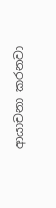ආයාචනා කරනවා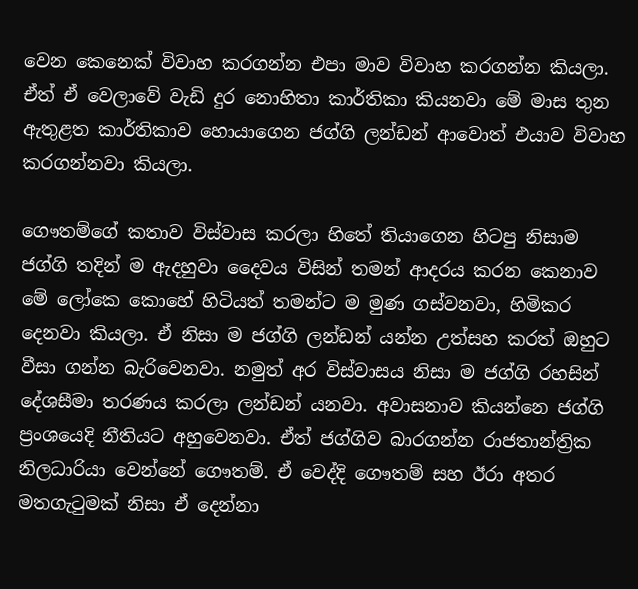වෙන කෙනෙක් විවාහ කරගන්න එපා මාව විවාහ කරගන්න කියලා. ඒත් ඒ වෙලාවේ වැඩි දුර නොහිතා කාර්තිකා කියනවා මේ මාස තුන ඇතුළත කාර්තිකාව හොයාගෙන ජග්ගි ලන්ඩන් ආවොත් එයාව විවාහ කරගන්නවා කියලා.

ගෞතම්ගේ කතාව විස්වාස කරලා හිතේ තියාගෙන හිටපු නිසාම ජග්ගි තදින් ම ඇදහුවා දෛවය විසින් තමන් ආදරය කරන කෙනාව මේ ලෝකෙ කොහේ හිටියත් තමන්ට ම මුණ ගස්වනවා, හිමිකර දෙනවා කියලා. ඒ නිසා ම ජග්ගි ලන්ඩන් යන්න උත්සහ කරත් ඔහුට වීසා ගන්න බැරිවෙනවා. නමුත් අර විස්වාසය නිසා ම ජග්ගි රහසින් දේශසීමා තරණය කරලා ලන්ඩන් යනවා. අවාසනාව කියන්නෙ ජග්ගි ප්‍රංශයෙදි නීතියට අහුවෙනවා. ඒත් ජග්ගිව බාරගන්න රාජතාන්ත්‍රික නිලධාරියා වෙන්නේ ගෞතම්. ඒ වෙද්දි ගෞතම් සහ ඊරා අතර මතගැටුමක් නිසා ඒ දෙන්නා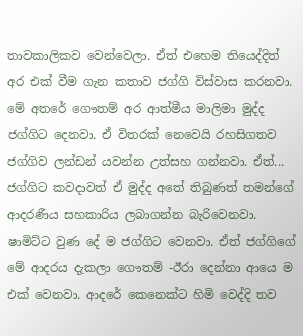තාවකාලිකව වෙන්වෙලා. ඒත් එහෙම තියෙද්දිත් අර එක් වීම ගැන කතාව ජග්ගි විස්වාස කරනවා. මේ අතරේ ගෞතම් අර ආත්මීය මාලිමා මුද්ද ජග්ගිට දෙනවා. ඒ විතරක් නෙවෙයි රහසිගතව ජග්ගිව ලන්ඩන් යවන්න උත්සහ ගන්නවා. ඒත්... ජග්ගිට කවදාවත් ඒ මුද්ද අතේ තිබුණත් තමන්ගේ ආදරණීය සහකාරිය ලබාගන්න බැරිවෙනවා. ෂාමිට්ට වුණ දේ ම ජග්ගිට වෙනවා. ඒත් ජග්ගිගේ මේ ආදරය දැකලා ගෞතම් -ඊරා දෙන්නා ආයෙ ම එක් වෙනවා. ආදරේ කෙනෙක්‍ට හිමි වෙද්දි තව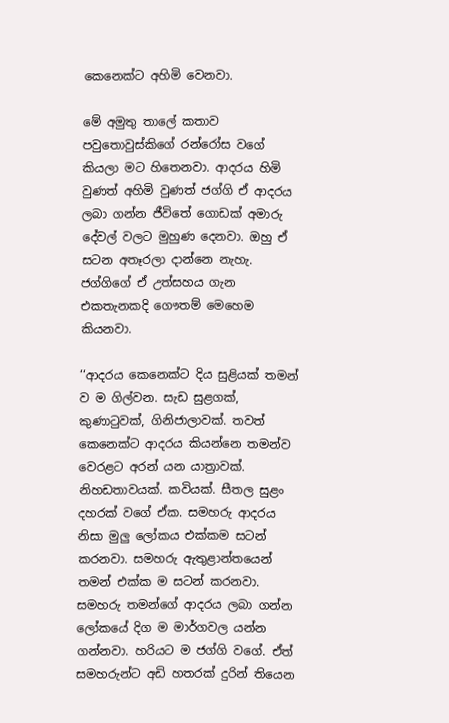කෙනෙක්ට අහිමි වෙනවා.

මේ අමුතු තාලේ කතාව පවුතොවුස්කිගේ රන්රෝස වගේ කියලා මට හිතෙනවා. ආදරය හිමි වුණත් අහිමි වුණත් ජග්ගි ඒ ආදරය ලබා ගන්න ජීවිතේ ගොඩක් අමාරු දේවල් වලට මුහුණ දෙනවා. ඔහු ඒ සටන අතෑරලා දාන්නෙ නැහැ. ජග්ගිගේ ඒ උත්සහය ගැන එකතැනකදි ගෞතම් මෙහෙම කියනවා.

‘‘ආදරය කෙනෙක්ට දිය සුළියක් තමන් ව ම ගිල්වන. සැඩ සුළගක්, කුණාටුවක්, ගිනිජාලාවක්. තවත් කෙනෙක්ට ආදරය කියන්නෙ තමන්ව වෙරළට අරන් යන යාත්‍රාවක්. නිහඩතාවයක්. කවියක්. සීතල සුළං දහරක් වගේ ඒක. සමහරු ආදරය නිසා මුලු ලෝකය එක්කම සටන් කරනවා. සමහරු ඇතුළාන්තයෙන් තමන් එක්ක ම සටන් කරනවා. සමහරු තමන්ගේ ආදරය ලබා ගන්න ලෝකයේ දිග ම මාර්ගවල යන්න ගන්නවා. හරියට ම ජග්ගි වගේ. ඒත් සමහරුන්ට අඩි හතරක් දුරින් තියෙන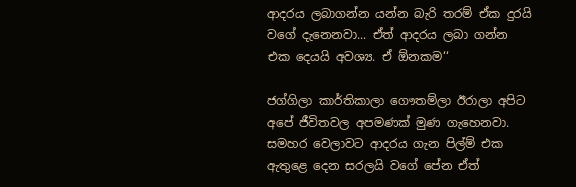ආදරය ලබාගන්න යන්න බැරි තරම් ඒක දුරයි වගේ දැනෙනවා... ඒත් ආදරය ලබා ගන්න එක දෙයයි අවශ්‍ය. ඒ ඕනකම‘‘

ජග්ගිලා කාර්තිකාලා ගෞතම්ලා ඊරාලා අපිට අපේ ජීවිතවල අපමණක් මුණ ගැහෙනවා. සමහර වෙලාවට ආදරය ගැන පිල්ම් එක ඇතුළෙ දෙන සරලයි වගේ පේන ඒත්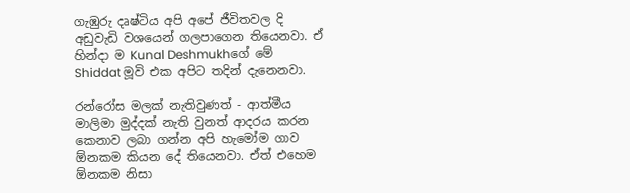ගැඹුරු දෘෂ්ටිය අපි අපේ ජීවිතවල දි අඩුවැඩි වශයෙන් ගලපාගෙන තියෙනවා. ඒ හින්දා ම Kunal Deshmukhගේ මේ Shiddat මූවි එක අපිට තදින් දැනෙනවා.

රන්රෝස මලක් නැතිවුණත් - ආත්මීය මාලිමා මුද්දක් නැති වුනත් ආදරය කරන කෙනාව ලබා ගන්න අපි හැමෝම ගාව ඕනකම කියන දේ තියෙනවා. ඒත් එහෙම ඕනකම නිසා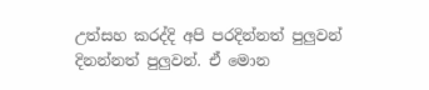උත්සහ කරද්දි අපි පරදින්නත් පුලුවන් දිනන්නත් පුලුවන්. ඒ මොන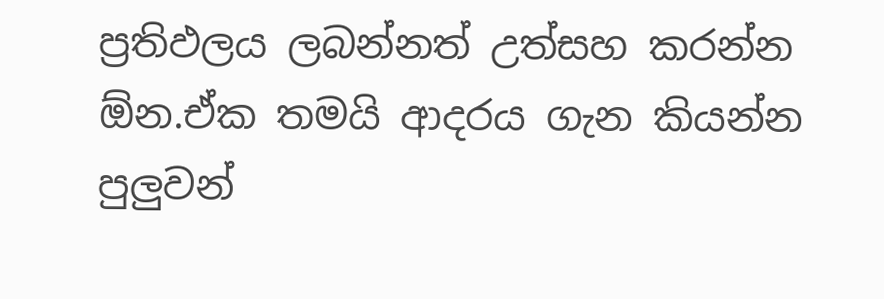ප්‍රතිඵලය ලබන්නත් උත්සහ කරන්න ඕන.ඒක තමයි ආදරය ගැන කියන්න පුලුවන්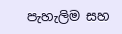පැහැලිම සහ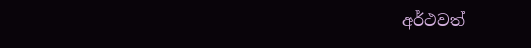අර්ථවත්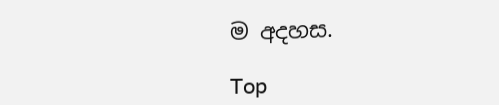ම අදහස.

Top